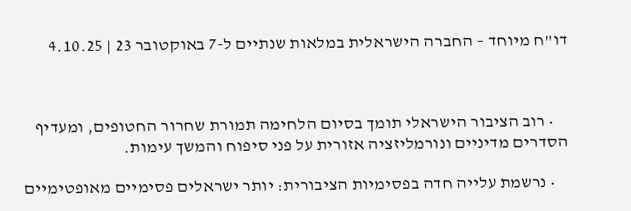דו"ח מיוחד – החברה הישראלית במלאות שנתיים ל-7 באוקטובר 23 | 4.10.25



    • רוב הציבור הישראלי תומך בסיום הלחימה תמורת שחרור החטופים, ומעדיף הסדרים מדיניים ונורמליזציה אזורית על פני סיפוח והמשך עימות.

    • נרשמת עלייה חדה בפסימיות הציבורית: יותר ישראלים פסימיים מאופטימיים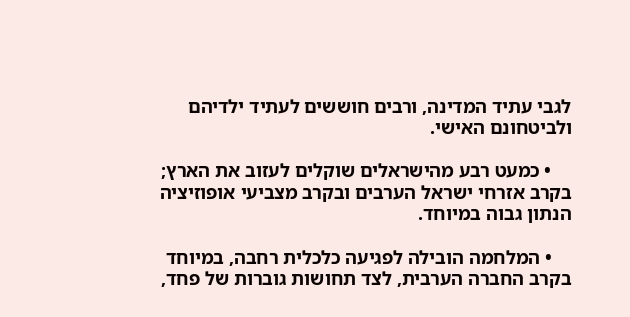לגבי עתיד המדינה, ורבים חוששים לעתיד ילדיהם ולביטחונם האישי.

    • כמעט רבע מהישראלים שוקלים לעזוב את הארץ; בקרב אזרחי ישראל הערבים ובקרב מצביעי אופוזיציה הנתון גבוה במיוחד.

    • המלחמה הובילה לפגיעה כלכלית רחבה, במיוחד בקרב החברה הערבית, לצד תחושות גוברות של פחד,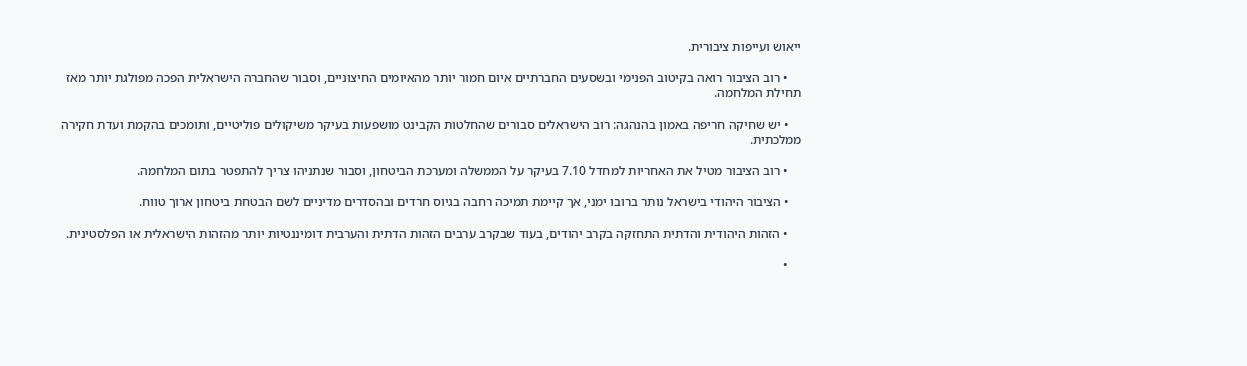ייאוש ועייפות ציבורית.

    • רוב הציבור רואה בקיטוב הפנימי ובשסעים החברתיים איום חמור יותר מהאיומים החיצוניים, וסבור שהחברה הישראלית הפכה מפולגת יותר מאז תחילת המלחמה.

    • יש שחיקה חריפה באמון בהנהגה: רוב הישראלים סבורים שהחלטות הקבינט מושפעות בעיקר משיקולים פוליטיים, ותומכים בהקמת ועדת חקירה ממלכתית.

    • רוב הציבור מטיל את האחריות למחדל 7.10 בעיקר על הממשלה ומערכת הביטחון, וסבור שנתניהו צריך להתפטר בתום המלחמה.

    • הציבור היהודי בישראל נותר ברובו ימני, אך קיימת תמיכה רחבה בגיוס חרדים ובהסדרים מדיניים לשם הבטחת ביטחון ארוך טווח.

    • הזהות היהודית והדתית התחזקה בקרב יהודים, בעוד שבקרב ערבים הזהות הדתית והערבית דומיננטיות יותר מהזהות הישראלית או הפלסטינית.

    •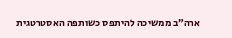ארה״ב ממשיכה להיתפס כשותפה האסטרטגית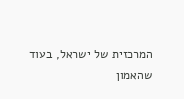המרכזית של ישראל, בעוד שהאמון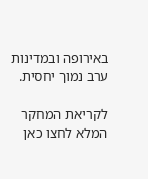באירופה ובמדינות ערב נמוך יחסית.

לקריאת המחקר המלא לחצו כאן